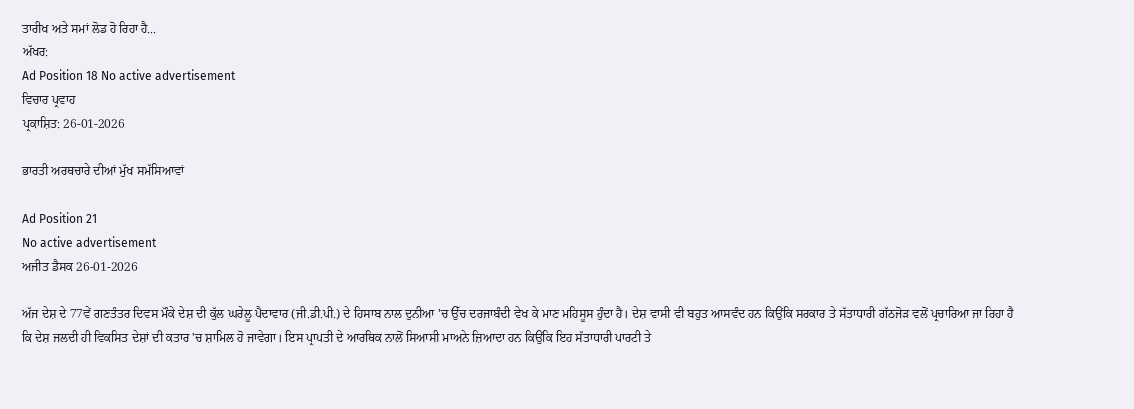ਤਾਰੀਖ ਅਤੇ ਸਮਾਂ ਲੋਡ ਹੋ ਰਿਹਾ ਹੈ...
ਅੱਖਰ:
Ad Position 18 No active advertisement
ਵਿਚਾਰ ਪ੍ਰਵਾਹ
ਪ੍ਰਕਾਸ਼ਿਤ: 26-01-2026

ਭਾਰਤੀ ਅਰਥਚਾਰੇ ਦੀਆਂ ਮੁੱਖ ਸਮੱਸਿਆਵਾਂ

Ad Position 21
No active advertisement
ਅਜੀਤ ਡੈਸਕ 26-01-2026

ਅੱਜ ਦੇਸ਼ ਦੇ 77ਵੇਂ ਗਣਤੰਤਰ ਦਿਵਸ ਮੌਕੇ ਦੇਸ਼ ਦੀ ਕੁੱਲ ਘਰੇਲੂ ਪੈਦਾਵਾਰ (ਜੀ.ਡੀ.ਪੀ.) ਦੇ ਹਿਸਾਬ ਨਾਲ ਦੁਨੀਆ 'ਚ ਉੱਚ ਦਰਜਾਬੰਦੀ ਵੇਖ ਕੇ ਮਾਣ ਮਹਿਸੂਸ ਹੁੰਦਾ ਹੈ। ਦੇਸ਼ ਵਾਸੀ ਵੀ ਬਹੁਤ ਆਸਵੰਦ ਹਨ ਕਿਉਂਕਿ ਸਰਕਾਰ ਤੇ ਸੱਤਾਧਾਰੀ ਗੱਠਜੋੜ ਵਲੋਂ ਪ੍ਰਚਾਰਿਆ ਜਾ ਰਿਹਾ ਹੈ ਕਿ ਦੇਸ਼ ਜਲਦੀ ਹੀ ਵਿਕਸਿਤ ਦੇਸ਼ਾਂ ਦੀ ਕਤਾਰ 'ਚ ਸ਼ਾਮਿਲ ਹੋ ਜਾਵੇਗਾ। ਇਸ ਪ੍ਰਾਪਤੀ ਦੇ ਆਰਥਿਕ ਨਾਲੋਂ ਸਿਆਸੀ ਮਾਅਨੇ ਜ਼ਿਆਦਾ ਹਨ ਕਿਉਂਕਿ ਇਹ ਸੱਤਾਧਾਰੀ ਪਾਰਟੀ ਤੇ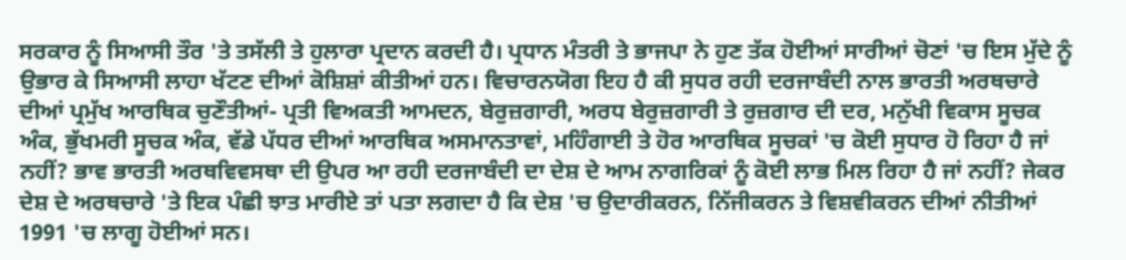ਸਰਕਾਰ ਨੂੰ ਸਿਆਸੀ ਤੌਰ 'ਤੇ ਤਸੱਲੀ ਤੇ ਹੁਲਾਰਾ ਪ੍ਰਦਾਨ ਕਰਦੀ ਹੈ। ਪ੍ਰਧਾਨ ਮੰਤਰੀ ਤੇ ਭਾਜਪਾ ਨੇ ਹੁਣ ਤੱਕ ਹੋਈਆਂ ਸਾਰੀਆਂ ਚੋਣਾਂ 'ਚ ਇਸ ਮੁੱਦੇ ਨੂੰ ਉਭਾਰ ਕੇ ਸਿਆਸੀ ਲਾਹਾ ਖੱਟਣ ਦੀਆਂ ਕੋਸ਼ਿਸ਼ਾਂ ਕੀਤੀਆਂ ਹਨ। ਵਿਚਾਰਨਯੋਗ ਇਹ ਹੈ ਕੀ ਸੁਧਰ ਰਹੀ ਦਰਜਾਬੰਦੀ ਨਾਲ ਭਾਰਤੀ ਅਰਥਚਾਰੇ ਦੀਆਂ ਪ੍ਰਮੁੱਖ ਆਰਥਿਕ ਚੁਣੌਤੀਆਂ- ਪ੍ਰਤੀ ਵਿਅਕਤੀ ਆਮਦਨ, ਬੇਰੁਜ਼ਗਾਰੀ, ਅਰਧ ਬੇਰੁਜ਼ਗਾਰੀ ਤੇ ਰੁਜ਼ਗਾਰ ਦੀ ਦਰ, ਮਨੁੱਖੀ ਵਿਕਾਸ ਸੂਚਕ ਅੰਕ, ਭੁੱਖਮਰੀ ਸੂਚਕ ਅੰਕ, ਵੱਡੇ ਪੱਧਰ ਦੀਆਂ ਆਰਥਿਕ ਅਸਮਾਨਤਾਵਾਂ, ਮਹਿੰਗਾਈ ਤੇ ਹੋਰ ਆਰਥਿਕ ਸੂਚਕਾਂ 'ਚ ਕੋਈ ਸੁਧਾਰ ਹੋ ਰਿਹਾ ਹੈ ਜਾਂ ਨਹੀਂ? ਭਾਵ ਭਾਰਤੀ ਅਰਥਵਿਵਸਥਾ ਦੀ ਉਪਰ ਆ ਰਹੀ ਦਰਜਾਬੰਦੀ ਦਾ ਦੇਸ਼ ਦੇ ਆਮ ਨਾਗਰਿਕਾਂ ਨੂੰ ਕੋਈ ਲਾਭ ਮਿਲ ਰਿਹਾ ਹੈ ਜਾਂ ਨਹੀਂ? ਜੇਕਰ ਦੇਸ਼ ਦੇ ਅਰਥਚਾਰੇ 'ਤੇ ਇਕ ਪੰਛੀ ਝਾਤ ਮਾਰੀਏ ਤਾਂ ਪਤਾ ਲਗਦਾ ਹੈ ਕਿ ਦੇਸ਼ 'ਚ ਉਦਾਰੀਕਰਨ, ਨਿੱਜੀਕਰਨ ਤੇ ਵਿਸ਼ਵੀਕਰਨ ਦੀਆਂ ਨੀਤੀਆਂ 1991 'ਚ ਲਾਗੂ ਹੋਈਆਂ ਸਨ।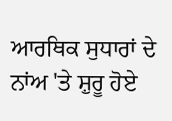ਆਰਥਿਕ ਸੁਧਾਰਾਂ ਦੇ ਨਾਂਅ 'ਤੇ ਸ਼ੁਰੂ ਹੋਏ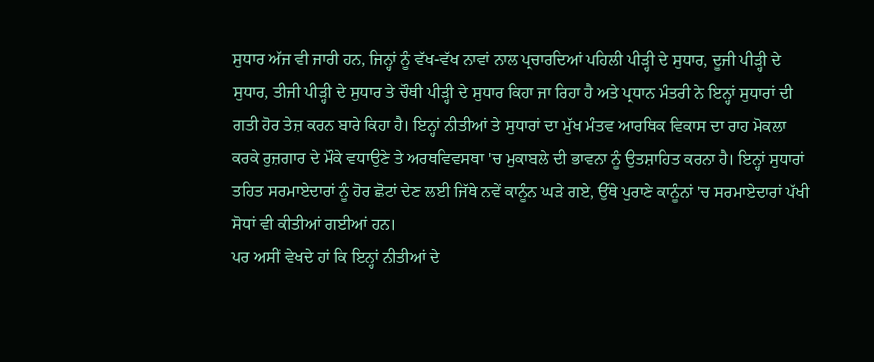ਸੁਧਾਰ ਅੱਜ ਵੀ ਜਾਰੀ ਹਨ, ਜਿਨ੍ਹਾਂ ਨੂੰ ਵੱਖ-ਵੱਖ ਨਾਵਾਂ ਨਾਲ ਪ੍ਰਚਾਰਦਿਆਂ ਪਹਿਲੀ ਪੀੜ੍ਹੀ ਦੇ ਸੁਧਾਰ, ਦੂਜੀ ਪੀੜ੍ਹੀ ਦੇ ਸੁਧਾਰ, ਤੀਜੀ ਪੀੜ੍ਹੀ ਦੇ ਸੁਧਾਰ ਤੇ ਚੌਥੀ ਪੀੜ੍ਹੀ ਦੇ ਸੁਧਾਰ ਕਿਹਾ ਜਾ ਰਿਹਾ ਹੈ ਅਤੇ ਪ੍ਰਧਾਨ ਮੰਤਰੀ ਨੇ ਇਨ੍ਹਾਂ ਸੁਧਾਰਾਂ ਦੀ ਗਤੀ ਹੋਰ ਤੇਜ਼ ਕਰਨ ਬਾਰੇ ਕਿਹਾ ਹੈ। ਇਨ੍ਹਾਂ ਨੀਤੀਆਂ ਤੇ ਸੁਧਾਰਾਂ ਦਾ ਮੁੱਖ ਮੰਤਵ ਆਰਥਿਕ ਵਿਕਾਸ ਦਾ ਰਾਹ ਮੋਕਲਾ ਕਰਕੇ ਰੁਜ਼ਗਾਰ ਦੇ ਮੌਕੇ ਵਧਾਉਣੇ ਤੇ ਅਰਥਵਿਵਸਥਾ 'ਚ ਮੁਕਾਬਲੇ ਦੀ ਭਾਵਨਾ ਨੂੰ ਉਤਸ਼ਾਹਿਤ ਕਰਨਾ ਹੈ। ਇਨ੍ਹਾਂ ਸੁਧਾਰਾਂ ਤਹਿਤ ਸਰਮਾਏਦਾਰਾਂ ਨੂੰ ਹੋਰ ਛੋਟਾਂ ਦੇਣ ਲਈ ਜਿੱਥੇ ਨਵੇਂ ਕਾਨੂੰਨ ਘੜੇ ਗਏ, ਉੱਥੇ ਪੁਰਾਣੇ ਕਾਨੂੰਨਾਂ 'ਚ ਸਰਮਾਏਦਾਰਾਂ ਪੱਖੀ ਸੋਧਾਂ ਵੀ ਕੀਤੀਆਂ ਗਈਆਂ ਹਨ।
ਪਰ ਅਸੀਂ ਵੇਖਦੇ ਹਾਂ ਕਿ ਇਨ੍ਹਾਂ ਨੀਤੀਆਂ ਦੇ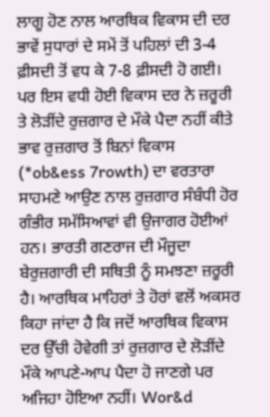ਲਾਗੂ ਹੋਣ ਨਾਲ ਆਰਥਿਕ ਵਿਕਾਸ ਦੀ ਦਰ ਭਾਵੇਂ ਸੁਧਾਰਾਂ ਦੇ ਸਮੇਂ ਤੋਂ ਪਹਿਲਾਂ ਦੀ 3-4 ਫ਼ੀਸਦੀ ਤੋਂ ਵਧ ਕੇ 7-8 ਫ਼ੀਸਦੀ ਹੋ ਗਈ। ਪਰ ਇਸ ਵਧੀ ਹੋਈ ਵਿਕਾਸ ਦਰ ਨੇ ਜ਼ਰੂਰੀ ਤੇ ਲੋੜੀਂਦੇ ਰੁਜ਼ਗਾਰ ਦੇ ਮੌਕੇ ਪੈਦਾ ਨਹੀਂ ਕੀਤੇ ਭਾਵ ਰੁਜ਼ਗਾਰ ਤੋਂ ਬਿਨਾਂ ਵਿਕਾਸ (*ob&ess 7rowth) ਦਾ ਵਰਤਾਰਾ ਸਾਹਮਣੇ ਆਉਣ ਨਾਲ ਰੁਜ਼ਗਾਰ ਸੰਬੰਧੀ ਹੋਰ ਗੰਭੀਰ ਸਮੱਸਿਆਵਾਂ ਵੀ ਉਜਾਗਰ ਹੋਈਆਂ ਹਨ। ਭਾਰਤੀ ਗਣਰਾਜ ਦੀ ਮੌਜੂਦਾ ਬੇਰੁਜ਼ਗਾਰੀ ਦੀ ਸਥਿਤੀ ਨੂੰ ਸਮਝਣਾ ਜ਼ਰੂਰੀ ਹੈ। ਆਰਥਿਕ ਮਾਹਿਰਾਂ ਤੇ ਹੋਰਾਂ ਵਲੋਂ ਅਕਸਰ ਕਿਹਾ ਜਾਂਦਾ ਹੈ ਕਿ ਜਦੋਂ ਆਰਥਿਕ ਵਿਕਾਸ ਦਰ ਉੱਚੀ ਹੋਵੇਗੀ ਤਾਂ ਰੁਜ਼ਗਾਰ ਦੇ ਲੋੜੀਂਦੇ ਮੌਕੇ ਆਪਣੇ-ਆਪ ਪੈਦਾ ਹੋ ਜਾਣਗੇ ਪਰ ਅਜਿਹਾ ਹੋਇਆ ਨਹੀਂ। Wor&d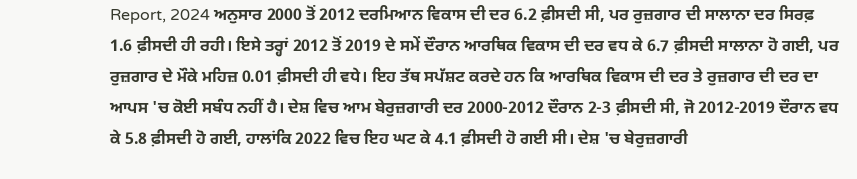Report, 2024 ਅਨੁਸਾਰ 2000 ਤੋਂ 2012 ਦਰਮਿਆਨ ਵਿਕਾਸ ਦੀ ਦਰ 6.2 ਫ਼ੀਸਦੀ ਸੀ, ਪਰ ਰੁਜ਼ਗਾਰ ਦੀ ਸਾਲਾਨਾ ਦਰ ਸਿਰਫ਼ 1.6 ਫ਼ੀਸਦੀ ਹੀ ਰਹੀ। ਇਸੇ ਤਰ੍ਹਾਂ 2012 ਤੋਂ 2019 ਦੇ ਸਮੇਂ ਦੌਰਾਨ ਆਰਥਿਕ ਵਿਕਾਸ ਦੀ ਦਰ ਵਧ ਕੇ 6.7 ਫ਼ੀਸਦੀ ਸਾਲਾਨਾ ਹੋ ਗਈ, ਪਰ ਰੁਜ਼ਗਾਰ ਦੇ ਮੌਕੇ ਮਹਿਜ਼ 0.01 ਫ਼ੀਸਦੀ ਹੀ ਵਧੇ। ਇਹ ਤੱਥ ਸਪੱਸ਼ਟ ਕਰਦੇ ਹਨ ਕਿ ਆਰਥਿਕ ਵਿਕਾਸ ਦੀ ਦਰ ਤੇ ਰੁਜ਼ਗਾਰ ਦੀ ਦਰ ਦਾ ਆਪਸ 'ਚ ਕੋਈ ਸਬੰਧ ਨਹੀਂ ਹੈ। ਦੇਸ਼ ਵਿਚ ਆਮ ਬੇਰੁਜ਼ਗਾਰੀ ਦਰ 2000-2012 ਦੌਰਾਨ 2-3 ਫ਼ੀਸਦੀ ਸੀ, ਜੋ 2012-2019 ਦੌਰਾਨ ਵਧ ਕੇ 5.8 ਫ਼ੀਸਦੀ ਹੋ ਗਈ, ਹਾਲਾਂਕਿ 2022 ਵਿਚ ਇਹ ਘਟ ਕੇ 4.1 ਫ਼ੀਸਦੀ ਹੋ ਗਈ ਸੀ। ਦੇਸ਼ 'ਚ ਬੇਰੁਜ਼ਗਾਰੀ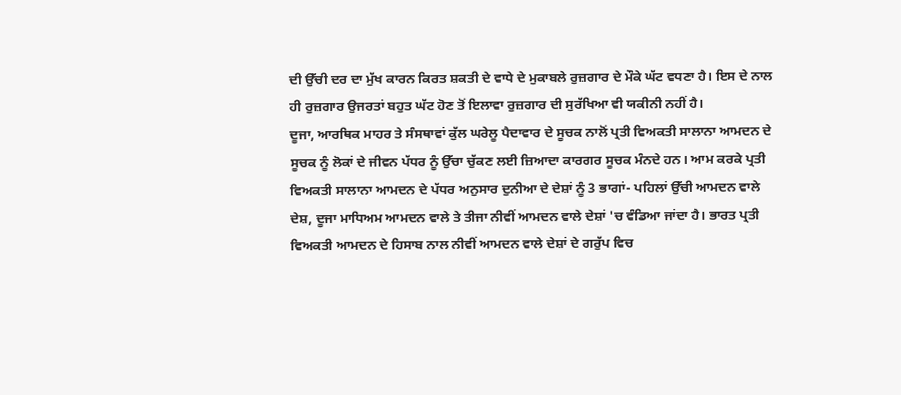ਦੀ ਉੱਚੀ ਦਰ ਦਾ ਮੁੱਖ ਕਾਰਨ ਕਿਰਤ ਸ਼ਕਤੀ ਦੇ ਵਾਧੇ ਦੇ ਮੁਕਾਬਲੇ ਰੁਜ਼ਗਾਰ ਦੇ ਮੌਕੇ ਘੱਟ ਵਧਣਾ ਹੈ। ਇਸ ਦੇ ਨਾਲ ਹੀ ਰੁਜ਼ਗਾਰ ਉਜਰਤਾਂ ਬਹੁਤ ਘੱਟ ਹੋਣ ਤੋਂ ਇਲਾਵਾ ਰੁਜ਼ਗਾਰ ਦੀ ਸੁਰੱਖਿਆ ਵੀ ਯਕੀਨੀ ਨਹੀਂ ਹੈ।
ਦੂਜਾ, ਆਰਥਿਕ ਮਾਹਰ ਤੇ ਸੰਸਥਾਵਾਂ ਕੁੱਲ ਘਰੇਲੂ ਪੈਦਾਵਾਰ ਦੇ ਸੂਚਕ ਨਾਲੋਂ ਪ੍ਰਤੀ ਵਿਅਕਤੀ ਸਾਲਾਨਾ ਆਮਦਨ ਦੇ ਸੂਚਕ ਨੂੰ ਲੋਕਾਂ ਦੇ ਜੀਵਨ ਪੱਧਰ ਨੂੰ ਉੱਚਾ ਚੁੱਕਣ ਲਈ ਜ਼ਿਆਦਾ ਕਾਰਗਰ ਸੂਚਕ ਮੰਨਦੇ ਹਨ। ਆਮ ਕਰਕੇ ਪ੍ਰਤੀ ਵਿਅਕਤੀ ਸਾਲਾਨਾ ਆਮਦਨ ਦੇ ਪੱਧਰ ਅਨੁਸਾਰ ਦੁਨੀਆ ਦੇ ਦੇਸ਼ਾਂ ਨੂੰ 3 ਭਾਗਾਂ- ਪਹਿਲਾਂ ਉੱਚੀ ਆਮਦਨ ਵਾਲੇ ਦੇਸ਼, ਦੂਜਾ ਮਾਧਿਅਮ ਆਮਦਨ ਵਾਲੇ ਤੇ ਤੀਜਾ ਨੀਵੀਂ ਆਮਦਨ ਵਾਲੇ ਦੇਸ਼ਾਂ 'ਚ ਵੰਡਿਆ ਜਾਂਦਾ ਹੈ। ਭਾਰਤ ਪ੍ਰਤੀ ਵਿਅਕਤੀ ਆਮਦਨ ਦੇ ਹਿਸਾਬ ਨਾਲ ਨੀਵੀਂ ਆਮਦਨ ਵਾਲੇ ਦੇਸ਼ਾਂ ਦੇ ਗਰੁੱਪ ਵਿਚ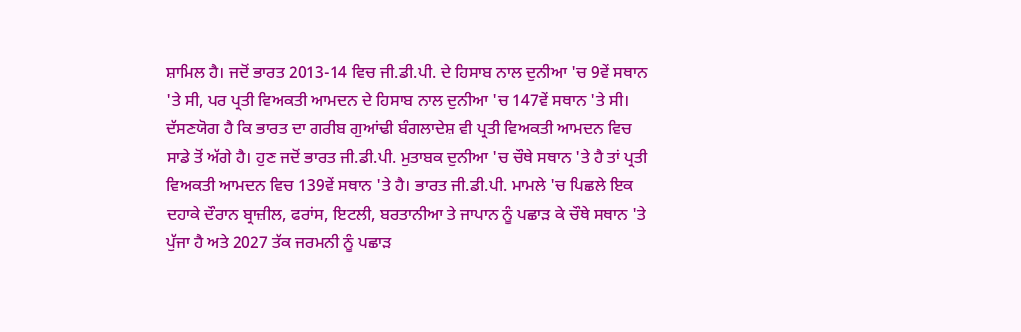ਸ਼ਾਮਿਲ ਹੈ। ਜਦੋਂ ਭਾਰਤ 2013-14 ਵਿਚ ਜੀ.ਡੀ.ਪੀ. ਦੇ ਹਿਸਾਬ ਨਾਲ ਦੁਨੀਆ 'ਚ 9ਵੇਂ ਸਥਾਨ 'ਤੇ ਸੀ, ਪਰ ਪ੍ਰਤੀ ਵਿਅਕਤੀ ਆਮਦਨ ਦੇ ਹਿਸਾਬ ਨਾਲ ਦੁਨੀਆ 'ਚ 147ਵੇਂ ਸਥਾਨ 'ਤੇ ਸੀ। ਦੱਸਣਯੋਗ ਹੈ ਕਿ ਭਾਰਤ ਦਾ ਗਰੀਬ ਗੁਆਂਢੀ ਬੰਗਲਾਦੇਸ਼ ਵੀ ਪ੍ਰਤੀ ਵਿਅਕਤੀ ਆਮਦਨ ਵਿਚ ਸਾਡੇ ਤੋਂ ਅੱਗੇ ਹੈ। ਹੁਣ ਜਦੋਂ ਭਾਰਤ ਜੀ.ਡੀ.ਪੀ. ਮੁਤਾਬਕ ਦੁਨੀਆ 'ਚ ਚੌਥੇ ਸਥਾਨ 'ਤੇ ਹੈ ਤਾਂ ਪ੍ਰਤੀ ਵਿਅਕਤੀ ਆਮਦਨ ਵਿਚ 139ਵੇਂ ਸਥਾਨ 'ਤੇ ਹੈ। ਭਾਰਤ ਜੀ.ਡੀ.ਪੀ. ਮਾਮਲੇ 'ਚ ਪਿਛਲੇ ਇਕ ਦਹਾਕੇ ਦੌਰਾਨ ਬ੍ਰਾਜ਼ੀਲ, ਫਰਾਂਸ, ਇਟਲੀ, ਬਰਤਾਨੀਆ ਤੇ ਜਾਪਾਨ ਨੂੰ ਪਛਾੜ ਕੇ ਚੌਥੇ ਸਥਾਨ 'ਤੇ ਪੁੱਜਾ ਹੈ ਅਤੇ 2027 ਤੱਕ ਜਰਮਨੀ ਨੂੰ ਪਛਾੜ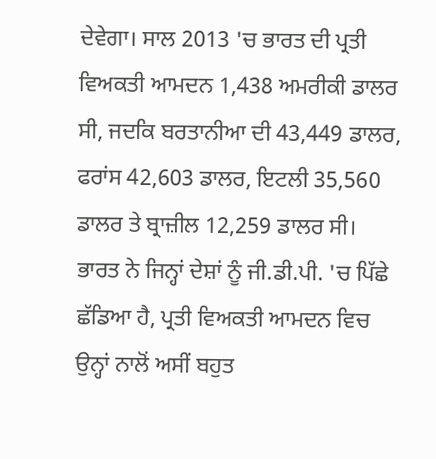ਦੇਵੇਗਾ। ਸਾਲ 2013 'ਚ ਭਾਰਤ ਦੀ ਪ੍ਰਤੀ ਵਿਅਕਤੀ ਆਮਦਨ 1,438 ਅਮਰੀਕੀ ਡਾਲਰ ਸੀ, ਜਦਕਿ ਬਰਤਾਨੀਆ ਦੀ 43,449 ਡਾਲਰ, ਫਰਾਂਸ 42,603 ਡਾਲਰ, ਇਟਲੀ 35,560 ਡਾਲਰ ਤੇ ਬ੍ਰਾਜ਼ੀਲ 12,259 ਡਾਲਰ ਸੀ। ਭਾਰਤ ਨੇ ਜਿਨ੍ਹਾਂ ਦੇਸ਼ਾਂ ਨੂੰ ਜੀ.ਡੀ.ਪੀ. 'ਚ ਪਿੱਛੇ ਛੱਡਿਆ ਹੈ, ਪ੍ਰਤੀ ਵਿਅਕਤੀ ਆਮਦਨ ਵਿਚ ਉਨ੍ਹਾਂ ਨਾਲੋਂ ਅਸੀਂ ਬਹੁਤ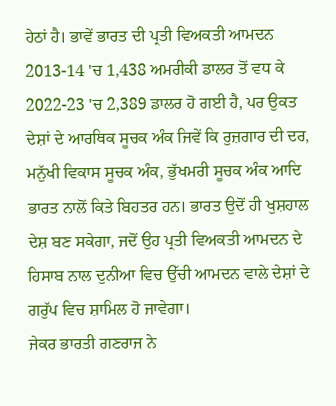ਹੇਠਾਂ ਹੈ। ਭਾਵੇਂ ਭਾਰਤ ਦੀ ਪ੍ਰਤੀ ਵਿਅਕਤੀ ਆਮਦਨ 2013-14 'ਚ 1,438 ਅਮਰੀਕੀ ਡਾਲਰ ਤੋਂ ਵਧ ਕੇ 2022-23 'ਚ 2,389 ਡਾਲਰ ਹੋ ਗਈ ਹੈ, ਪਰ ਉਕਤ ਦੇਸ਼ਾਂ ਦੇ ਆਰਥਿਕ ਸੂਚਕ ਅੰਕ ਜਿਵੇਂ ਕਿ ਰੁਜ਼ਗਾਰ ਦੀ ਦਰ, ਮਨੁੱਖੀ ਵਿਕਾਸ ਸੂਚਕ ਅੰਕ, ਭੁੱਖਮਰੀ ਸੂਚਕ ਅੰਕ ਆਦਿ ਭਾਰਤ ਨਾਲੋਂ ਕਿਤੇ ਬਿਹਤਰ ਹਨ। ਭਾਰਤ ਉਦੋਂ ਹੀ ਖੁਸ਼ਹਾਲ ਦੇਸ਼ ਬਣ ਸਕੇਗਾ, ਜਦੋਂ ਉਹ ਪ੍ਰਤੀ ਵਿਅਕਤੀ ਆਮਦਨ ਦੇ ਹਿਸਾਬ ਨਾਲ ਦੁਨੀਆ ਵਿਚ ਉੱਚੀ ਆਮਦਨ ਵਾਲੇ ਦੇਸ਼ਾਂ ਦੇ ਗਰੁੱਪ ਵਿਚ ਸ਼ਾਮਿਲ ਹੋ ਜਾਵੇਗਾ।
ਜੇਕਰ ਭਾਰਤੀ ਗਣਰਾਜ ਨੇ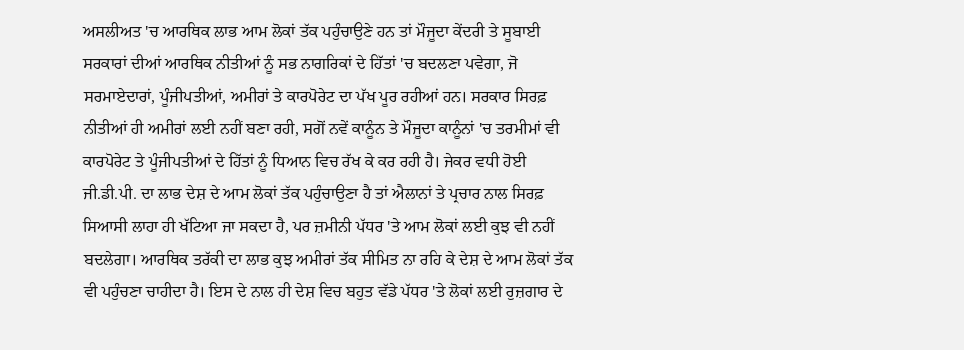ਅਸਲੀਅਤ 'ਚ ਆਰਥਿਕ ਲਾਭ ਆਮ ਲੋਕਾਂ ਤੱਕ ਪਹੁੰਚਾਉਣੇ ਹਨ ਤਾਂ ਮੌਜੂਦਾ ਕੇਂਦਰੀ ਤੇ ਸੂਬਾਈ ਸਰਕਾਰਾਂ ਦੀਆਂ ਆਰਥਿਕ ਨੀਤੀਆਂ ਨੂੰ ਸਭ ਨਾਗਰਿਕਾਂ ਦੇ ਹਿੱਤਾਂ 'ਚ ਬਦਲਣਾ ਪਵੇਗਾ, ਜੋ ਸਰਮਾਏਦਾਰਾਂ, ਪੂੰਜੀਪਤੀਆਂ, ਅਮੀਰਾਂ ਤੇ ਕਾਰਪੋਰੇਟ ਦਾ ਪੱਖ ਪੂਰ ਰਹੀਆਂ ਹਨ। ਸਰਕਾਰ ਸਿਰਫ਼ ਨੀਤੀਆਂ ਹੀ ਅਮੀਰਾਂ ਲਈ ਨਹੀਂ ਬਣਾ ਰਹੀ, ਸਗੋਂ ਨਵੇਂ ਕਾਨੂੰਨ ਤੇ ਮੌਜੂਦਾ ਕਾਨੂੰਨਾਂ 'ਚ ਤਰਮੀਮਾਂ ਵੀ ਕਾਰਪੋਰੇਟ ਤੇ ਪੂੰਜੀਪਤੀਆਂ ਦੇ ਹਿੱਤਾਂ ਨੂੰ ਧਿਆਨ ਵਿਚ ਰੱਖ ਕੇ ਕਰ ਰਹੀ ਹੈ। ਜੇਕਰ ਵਧੀ ਹੋਈ ਜੀ.ਡੀ.ਪੀ. ਦਾ ਲਾਭ ਦੇਸ਼ ਦੇ ਆਮ ਲੋਕਾਂ ਤੱਕ ਪਹੁੰਚਾਉਣਾ ਹੈ ਤਾਂ ਐਲਾਨਾਂ ਤੇ ਪ੍ਰਚਾਰ ਨਾਲ ਸਿਰਫ਼ ਸਿਆਸੀ ਲਾਹਾ ਹੀ ਖੱਟਿਆ ਜਾ ਸਕਦਾ ਹੈ, ਪਰ ਜ਼ਮੀਨੀ ਪੱਧਰ 'ਤੇ ਆਮ ਲੋਕਾਂ ਲਈ ਕੁਝ ਵੀ ਨਹੀਂ ਬਦਲੇਗਾ। ਆਰਥਿਕ ਤਰੱਕੀ ਦਾ ਲਾਭ ਕੁਝ ਅਮੀਰਾਂ ਤੱਕ ਸੀਮਿਤ ਨਾ ਰਹਿ ਕੇ ਦੇਸ਼ ਦੇ ਆਮ ਲੋਕਾਂ ਤੱਕ ਵੀ ਪਹੁੰਚਣਾ ਚਾਹੀਦਾ ਹੈ। ਇਸ ਦੇ ਨਾਲ ਹੀ ਦੇਸ਼ ਵਿਚ ਬਹੁਤ ਵੱਡੇ ਪੱਧਰ 'ਤੇ ਲੋਕਾਂ ਲਈ ਰੁਜ਼ਗਾਰ ਦੇ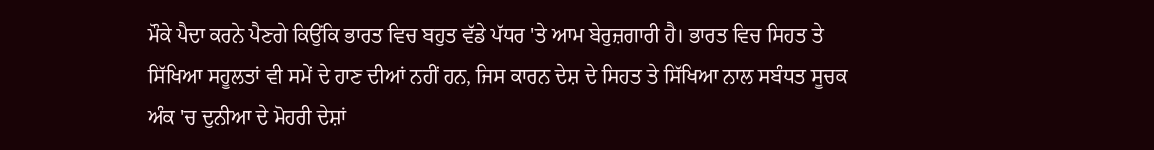ਮੌਕੇ ਪੈਦਾ ਕਰਨੇ ਪੈਣਗੇ ਕਿਉਂਕਿ ਭਾਰਤ ਵਿਚ ਬਹੁਤ ਵੱਡੇ ਪੱਧਰ 'ਤੇ ਆਮ ਬੇਰੁਜ਼ਗਾਰੀ ਹੈ। ਭਾਰਤ ਵਿਚ ਸਿਹਤ ਤੇ ਸਿੱਖਿਆ ਸਹੂਲਤਾਂ ਵੀ ਸਮੇਂ ਦੇ ਹਾਣ ਦੀਆਂ ਨਹੀਂ ਹਨ, ਜਿਸ ਕਾਰਨ ਦੇਸ਼ ਦੇ ਸਿਹਤ ਤੇ ਸਿੱਖਿਆ ਨਾਲ ਸਬੰਧਤ ਸੂਚਕ ਅੰਕ 'ਚ ਦੁਨੀਆ ਦੇ ਮੋਹਰੀ ਦੇਸ਼ਾਂ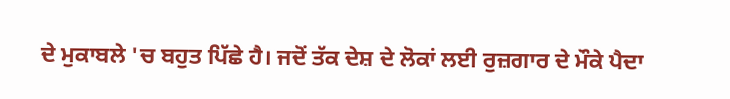ਦੇ ਮੁਕਾਬਲੇ 'ਚ ਬਹੁਤ ਪਿੱਛੇ ਹੈ। ਜਦੋਂ ਤੱਕ ਦੇਸ਼ ਦੇ ਲੋਕਾਂ ਲਈ ਰੁਜ਼ਗਾਰ ਦੇ ਮੌਕੇ ਪੈਦਾ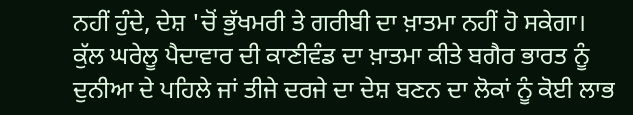ਨਹੀਂ ਹੁੰਦੇ, ਦੇਸ਼ 'ਚੋਂ ਭੁੱਖਮਰੀ ਤੇ ਗਰੀਬੀ ਦਾ ਖ਼ਾਤਮਾ ਨਹੀਂ ਹੋ ਸਕੇਗਾ। ਕੁੱਲ ਘਰੇਲੂ ਪੈਦਾਵਾਰ ਦੀ ਕਾਣੀਵੰਡ ਦਾ ਖ਼ਾਤਮਾ ਕੀਤੇ ਬਗੈਰ ਭਾਰਤ ਨੂੰ ਦੁਨੀਆ ਦੇ ਪਹਿਲੇ ਜਾਂ ਤੀਜੇ ਦਰਜੇ ਦਾ ਦੇਸ਼ ਬਣਨ ਦਾ ਲੋਕਾਂ ਨੂੰ ਕੋਈ ਲਾਭ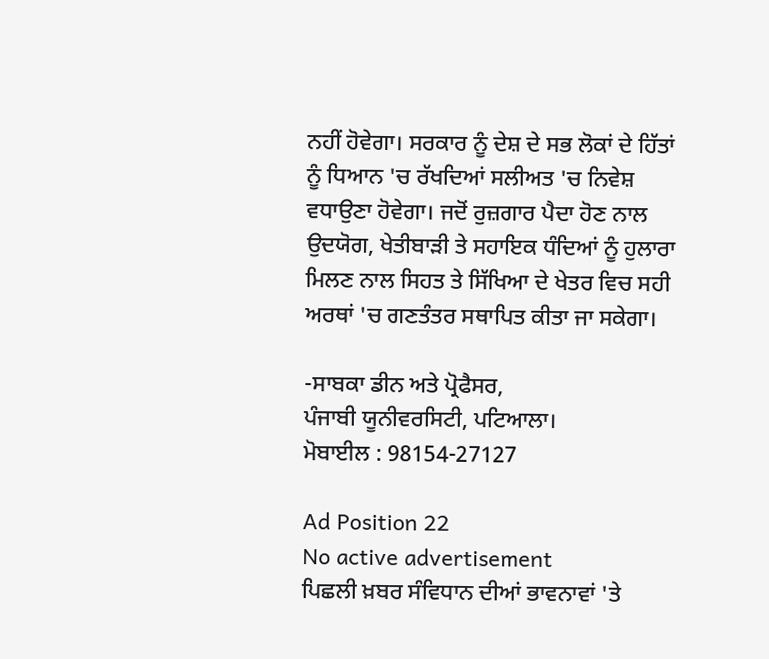ਨਹੀਂ ਹੋਵੇਗਾ। ਸਰਕਾਰ ਨੂੰ ਦੇਸ਼ ਦੇ ਸਭ ਲੋਕਾਂ ਦੇ ਹਿੱਤਾਂ ਨੂੰ ਧਿਆਨ 'ਚ ਰੱਖਦਿਆਂ ਸਲੀਅਤ 'ਚ ਨਿਵੇਸ਼ ਵਧਾਉਣਾ ਹੋਵੇਗਾ। ਜਦੋਂ ਰੁਜ਼ਗਾਰ ਪੈਦਾ ਹੋਣ ਨਾਲ ਉਦਯੋਗ, ਖੇਤੀਬਾੜੀ ਤੇ ਸਹਾਇਕ ਧੰਦਿਆਂ ਨੂੰ ਹੁਲਾਰਾ ਮਿਲਣ ਨਾਲ ਸਿਹਤ ਤੇ ਸਿੱਖਿਆ ਦੇ ਖੇਤਰ ਵਿਚ ਸਹੀ ਅਰਥਾਂ 'ਚ ਗਣਤੰਤਰ ਸਥਾਪਿਤ ਕੀਤਾ ਜਾ ਸਕੇਗਾ।

-ਸਾਬਕਾ ਡੀਨ ਅਤੇ ਪ੍ਰੋਫੈਸਰ,
ਪੰਜਾਬੀ ਯੂਨੀਵਰਸਿਟੀ, ਪਟਿਆਲਾ।
ਮੋਬਾਈਲ : 98154-27127

Ad Position 22
No active advertisement
ਪਿਛਲੀ ਖ਼ਬਰ ਸੰਵਿਧਾਨ ਦੀਆਂ ਭਾਵਨਾਵਾਂ 'ਤੇ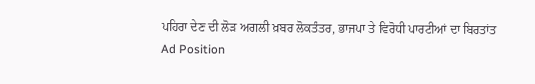ਪਹਿਰਾ ਦੇਣ ਦੀ ਲੋੜ ਅਗਲੀ ਖ਼ਬਰ ਲੋਕਤੰਤਰ, ਭਾਜਪਾ ਤੇ ਵਿਰੋਧੀ ਪਾਰਟੀਆਂ ਦਾ ਬਿਰਤਾਂਤ
Ad Position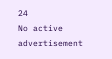24
No active advertisement